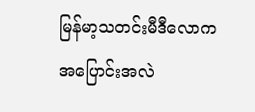မြန်မာ့သတင်းမီဒီလောက အပြောင်းအလဲ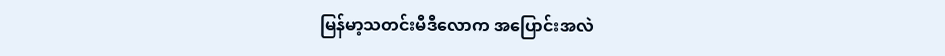မြန်မာ့သတင်းမီဒီလောက အပြောင်းအလဲ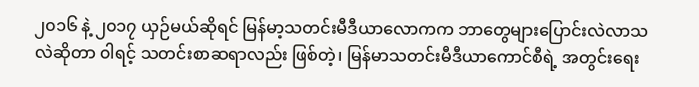၂၀၁၆ နဲ့ ၂၀၁၇ ယှဉ်မယ်ဆိုရင် မြန်မာ့သတင်းမီဒီယာလောကက ဘာတွေများပြောင်းလဲလာသလဲဆိုတာ ၀ါရင့် သတင်းစာဆရာလည်း ဖြစ်တဲ့၊ မြန်မာသတင်းမီဒီယာကောင်စီရဲ့ အတွင်းရေး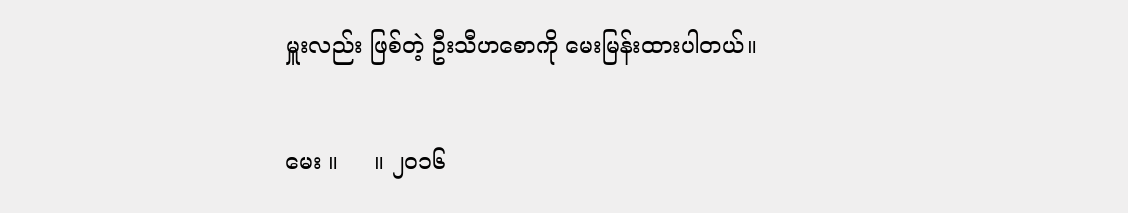မှူးလည်း ဖြစ်တဲ့ ဦးသီဟစောကို မေးမြန်းထားပါတယ်။

မေး ။     ။ ၂၀၁၆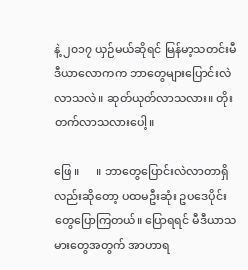နဲ့ ၂၀၁၇ ယှဉ်မယ်ဆိုရင် မြန်မာ့သတင်းမီဒီယာလောကက ဘာတွေများပြောင်းလဲလာသလဲ။ ဆုတ်ယုတ်လာသလား။ တိုးတက်လာသလားပေါ့။

ဖြေ ။      ။ ဘာတွေပြောင်းလဲလာတာရှိလည်းဆိုတော့ ပထမဦးဆုံး ဥပဒေပိုင်းတွေပြောကြတယ်။ ပြောရရင် မီဒီယာသမားတွေအတွက် အာဟာရ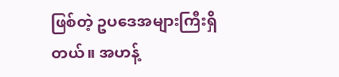ဖြစ်တဲ့ ဥပဒေအများကြီးရှိတယ်။ အဟန့်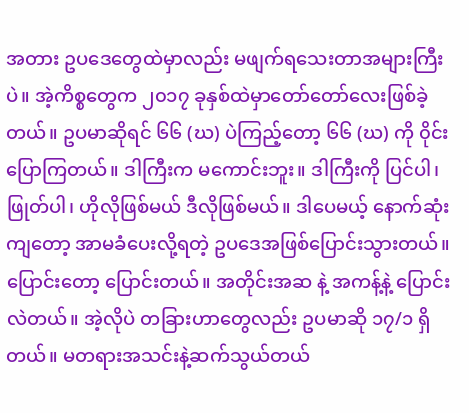အတား ဥပဒေတွေထဲမှာလည်း မဖျက်ရသေးတာအများကြီးပဲ။ အဲ့ကိစ္စတွေက ၂၀၁၇ ခုနှစ်ထဲမှာတော်တော်လေးဖြစ်ခဲ့တယ်။ ဥပမာဆိုရင် ၆၆ (ဃ) ပဲကြည့်တော့ ၆၆ (ဃ) ကို ၀ိုင်းပြောကြတယ်။ ဒါကြီးက မကောင်းဘူး။ ဒါကြီးကို ပြင်ပါ၊ ဖြုတ်ပါ၊ ဟိုလိုဖြစ်မယ် ဒီလိုဖြစ်မယ်။ ဒါပေမယ့် နောက်ဆုံးကျတော့ အာမခံပေးလို့ရတဲ့ ဥပဒေအဖြစ်ပြောင်းသွားတယ်။ ပြောင်းတော့ ပြောင်းတယ်။ အတိုင်းအဆ နဲ့ အကန့်နဲ့ ပြောင်းလဲတယ်။ အဲ့လိုပဲ တခြားဟာတွေလည်း ဥပမာဆို ၁၇/၁ ရှိတယ်။ မတရားအသင်းနဲ့ဆက်သွယ်တယ်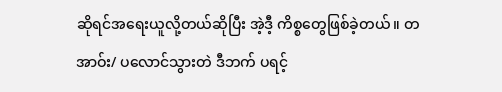ဆိုရင်အရေးယူလို့တယ်ဆိုပြီး အဲ့ဒီ့ ကိစ္စတွေဖြစ်ခဲ့တယ်။ တအာဝ်း/ ပလောင်သွားတဲ ဒီဘက် ပရင့်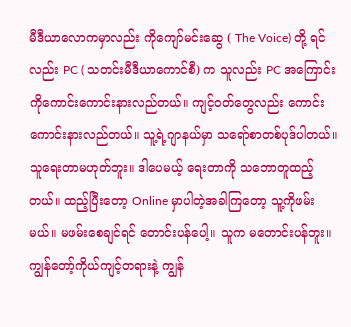မီဒီယာလောကမှာလည်း ကိုကျော်မင်းဆွေ ( The Voice) တို့ ရင်လည်း PC ( သတင်းမီဒီယာကောင်စီ) က သူလည်း PC အကြောင်းကိုကောင်းကောင်းနားလည်တယ်။ ကျင့်ဝတ်တွေလည်း ကောင်းကောင်းနားလည်တယ်။ သူ့ရဲ့ဂျာနယ်မှာ သရော်စာတစ်ပုဒ်ပါတယ်။ သူရေးတာမဟုတ်ဘူး။ ဒါပေမယ့် ရေးတာကို သဘောတူထည့်တယ်။ ထည့်ပြီးတော့ Online မှာပါတဲ့အခါကြတော့ သူ့ကိုဖမ်းမယ်။ မဖမ်းစေချင်ရင် တောင်းပန်ပေါ့။ သူက မတောင်းပန်ဘူး။ ကျွန်တော့်ကိုယ်ကျင့်တရားနဲ့ ကျွန်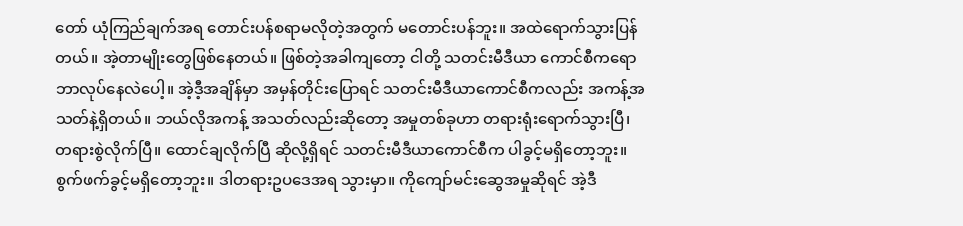တော် ယုံကြည်ချက်အရ တောင်းပန်စရာမလိုတဲ့အတွက် မတောင်းပန်ဘူး။ အထဲရောက်သွားပြန်တယ်။ အဲ့တာမျိုးတွေဖြစ်နေတယ်။ ဖြစ်တဲ့အခါကျတော့ ငါတို့ သတင်းမီဒီယာ ကောင်စီကရော ဘာလုပ်နေလဲပေါ့။ အဲ့ဒီ့အချိန်မှာ အမှန်တိုင်းပြောရင် သတင်းမီဒီယာကောင်စီကလည်း အကန့်အသတ်နဲ့ရှိတယ်။ ဘယ်လိုအကန့် အသတ်လည်းဆိုတော့ အမှုတစ်ခုဟာ တရားရုံးရောက်သွားပြီ၊ တရားစွဲလိုက်ပြီ။ ထောင်ချလိုက်ပြီ ဆိုလို့ရှိရင် သတင်းမီဒီယာကောင်စီက ပါခွင့်မရှိတော့ဘူး။ စွက်ဖက်ခွင့်မရှိတော့ဘူး။ ဒါတရားဥပဒေအရ သွားမှာ။ ကိုကျော်မင်းဆွေအမှုဆိုရင် အဲ့ဒီ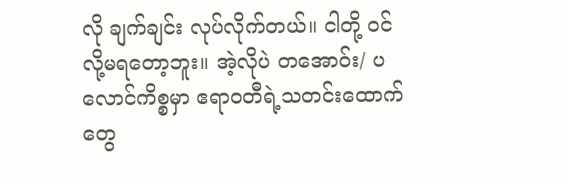လို ချက်ချင်း လုပ်လိုက်တယ်။ ငါတို့ ၀င်လို့မရတော့ဘူး။ အဲ့လိုပဲ တအောဝ်း/ ပလောင်ကိစ္စမှာ ဧရာဝတီရဲ့သတင်းထောက်တွေ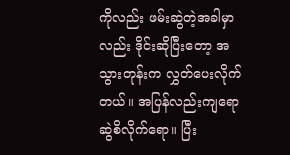ကိုလည်း ဖမ်းဆွဲတဲ့အခါမှာလည်း ဒိုင်းဆိုပြီးတော့ အသွားတုန်းက လွှတ်ပေးလိုက်တယ်။ အပြန်လည်းကျရော ဆွဲစိလိုက်ရော။ ပြီး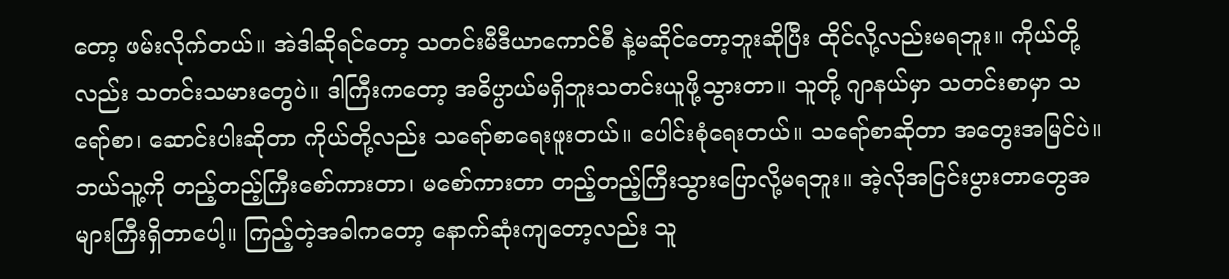တော့ ဖမ်းလိုက်တယ်။ အဲဒါဆိုရင်တော့ သတင်းမီဒီယာကောင်စီ နဲ့မဆိုင်တော့ဘူးဆိုပြီး ထိုင်လို့လည်းမရဘူး။ ကိုယ်တို့လည်း သတင်းသမားတွေပဲ။ ဒါကြီးကတော့ အဓိပ္ပာယ်မရှိဘူးသတင်းယူဖို့သွားတာ။ သူတို့ ဂျာနယ်မှာ သတင်းစာမှာ သရော်စာ၊ ဆောင်းပါးဆိုတာ ကိုယ်တို့လည်း သရော်စာရေးဖူးတယ်။ ပေါင်းစုံရေးတယ်။ သရော်စာဆိုတာ အတွေးအမြင်ပဲ။ ဘယ်သူ့ကို တည့်တည့်ကြီးစော်ကားတာ၊ မစော်ကားတာ တည့်တည့်ကြီးသွားပြောလို့မရဘူး။ အဲ့လိုအငြင်းပွားတာတွေအများကြီးရှိတာပေါ့။ ကြည့်တဲ့အခါကတော့ နောက်ဆုံးကျတော့လည်း သူ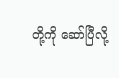တို့ကို ဆော်ပြီလို့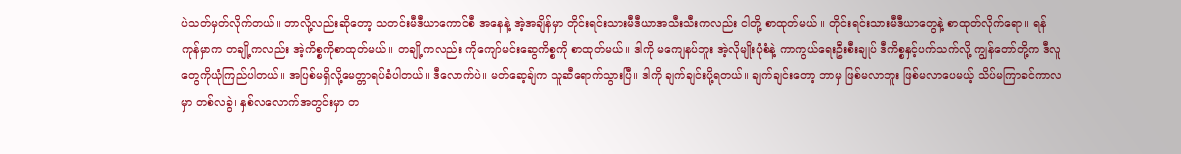ပဲသတ်မှတ်လိုက်တယ်။ ဘာလို့လည်းဆိုတော့ သတင်းမီဒီယာကောင်စီ အနေနဲ့ အဲ့အချိန်မှာ တိုင်းရင်းသားမီဒီယာအသီးသီးကလည်း ငါတို့ စာထုတ်မယ် ။ တိုင်းရင်းသားမီဒီယာတွေနဲ့ စာထုတ်လိုက်ရော။ ရန်ကုန်မှာက တချို့ကလည်း အဲ့ကိစ္စကိုစာထုတ်မယ်။ တချို့ကလည်း ကိုကျော်မင်းဆွေကိစ္စကို စာထုတ်မယ်။ ဒါကို မကျေနပ်ဘူး အဲ့လိုမျိုးပုံစံနဲ့ ကာကွယ်ရေးဦးစီးချုပ် ဒီကိစ္စနှင့်ပက်သက်လို့ ကျွန်တော်တို့က ဒီလူတွေကိုယုံကြည်ပါတယ်။ အပြစ်မရှိလို့မေတ္တာရပ်ခံပါတယ်။ ဒီလောက်ပဲ။ မတ်ဆေ့ချ်က သူဆီရောက်သွားပြီ။ ဒါကို ချက်ချင်းပို့ရတယ်။ ချက်ချင်းတော့ ဘာမှ ဖြစ်မလာဘူး ဖြစ်မလာပေမယ့် သိပ်မကြာခင်ကာလမှာ တစ်လခွဲ၊ နှစ်လလောက်အတွင်းမှာ တ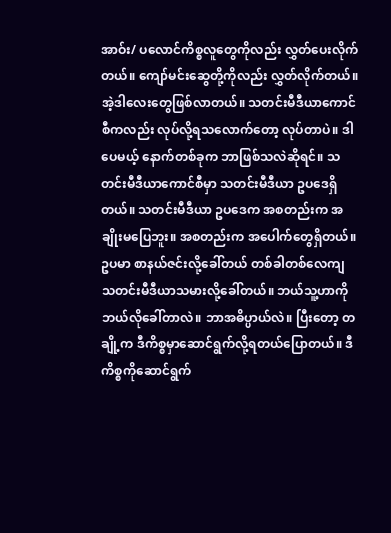အာဝ်း/ ပလောင်ကိစ္စလူတွေကိုလည်း လွှတ်ပေးလိုက်တယ်။ ကျော်မင်းဆွေတို့ကိုလည်း လွှတ်လိုက်တယ်။ အဲ့ဒါလေးတွေဖြစ်လာတယ်။ သတင်းမီဒီယာကောင်စီကလည်း လုပ်လို့ရသလောက်တော့ လုပ်တာပဲ။ ဒါပေမယ့် နောက်တစ်ခုက ဘာဖြစ်သလဲဆိုရင်။ သတင်းမီဒီယာကောင်စီမှာ သတင်းမီဒီယာ ဥပဒေရှိတယ်။ သတင်းမီဒီယာ ဥပဒေက အစတည်းက အချိုးမပြေဘူး။ အစတည်းက အပေါက်တွေရှိတယ်။ ဥပမာ စာနယ်ဇင်းလို့ခေါ်တယ် တစ်ခါတစ်လေကျ သတင်းမီဒီယာသမားလို့ခေါ်တယ်။ ဘယ်သူ့ဟာကို ဘယ်လိုခေါ်တာလဲ။ ဘာအဓိပ္ပာယ်လဲ။ ပြီးတော့ တချို့က ဒီကိစ္စမှာဆောင်ရွက်လို့ရတယ်ပြောတယ်။ ဒီကိစ္စကိုဆောင်ရွက်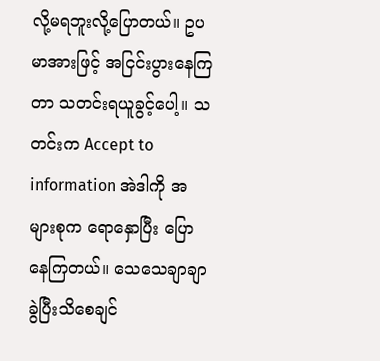လို့မရဘူးလို့ပြောတယ်။ ဥပမာအားဖြင့် အငြင်းပွားနေကြတာ သတင်းရယူခွင့်ပေါ့။ သတင်းက Accept to information အဲဒါကို အများစုက ရောနှောပြီး ပြောနေကြတယ်။ သေသေချာချာခွဲပြီးသိစေချင်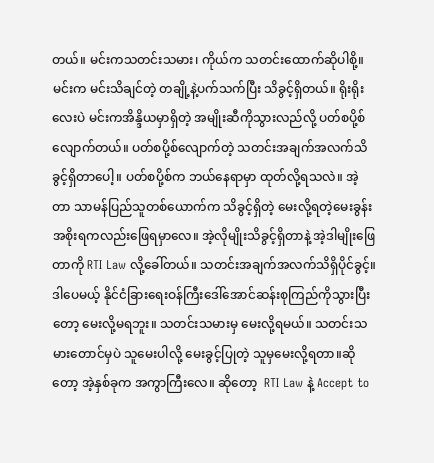တယ်။ မင်းကသတင်းသမား၊ ကိုယ်က သတင်းထောက်ဆိုပါစို့။ မင်းက မင်းသိချင်တဲ့ တချို့နဲ့ပက်သက်ပြီး သိခွင့်ရှိတယ်။ ရိုးရိုးလေးပဲ မင်းကအိန္ဒိယမှာရှိတဲ့ အမျိုးဆီကိုသွားလည်လို့ ပတ်စပို့စ်လျောက်တယ်။ ပတ်စပို့စ်လျောက်တဲ့ သတင်းအချက်အလက်သိခွင့်ရှိတာပေါ့။ ပတ်စပို့စ်က ဘယ်နေရာမှာ ထုတ်လို့ရသလဲ။ အဲ့တာ သာမန်ပြည်သူတစ်ယောက်က သိခွင့်ရှိတဲ့ မေးလို့ရတဲ့မေးခွန်း အစိုးရကလည်းဖြေရမှာလေ။ အဲ့လိုမျိုးသိခွင့်ရှိတာနဲ့ အဲ့ဒါမျိုးဖြေတာကို RTI Law လို့ခေါ်တယ်။ သတင်းအချက်အလက်သိရှိပိုင်ခွင့်။ ဒါပေမယ့် နိုင်ငံခြားရေးဝန်ကြီးဒေါ်အောင်ဆန်းစုကြည်ကိုသွားပြီးတော့ မေးလို့မရဘူး။ သတင်းသမားမှ မေးလို့ရမယ်။ သတင်းသမားတောင်မှပဲ သူမေးပါလို့ မေးခွင့်ပြုတဲ့ သူမှမေးလို့ရတာ။ဆိုတော့ အဲ့နှစ်ခုက အကွာကြီးလေ။ ဆိုတော့  RTI Law နဲ့ Accept to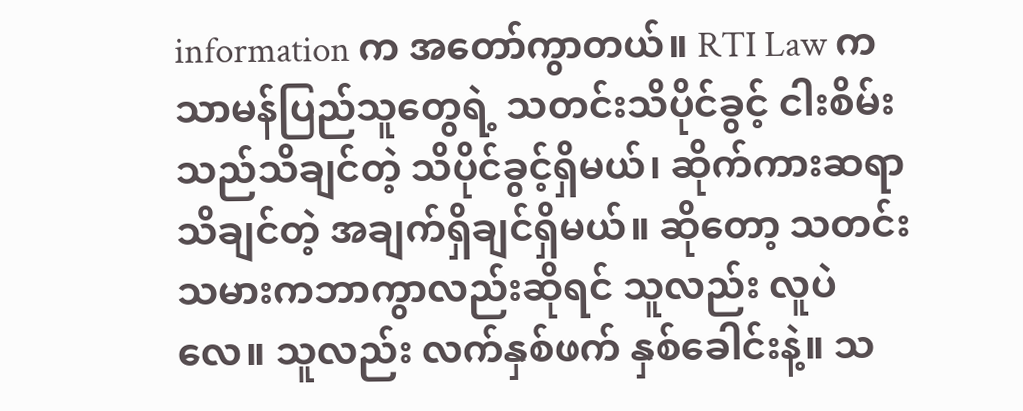information က အတော်ကွာတယ်။ RTI Law က သာမန်ပြည်သူတွေရဲ့ သတင်းသိပိုင်ခွင့် ငါးစိမ်းသည်သိချင်တဲ့ သိပိုင်ခွင့်ရှိမယ်၊ ဆိုက်ကားဆရာ သိချင်တဲ့ အချက်ရှိချင်ရှိမယ်။ ဆိုတော့ သတင်းသမားကဘာကွာလည်းဆိုရင် သူလည်း လူပဲလေ။ သူလည်း လက်နှစ်ဖက် နှစ်ခေါင်းနဲ့။ သ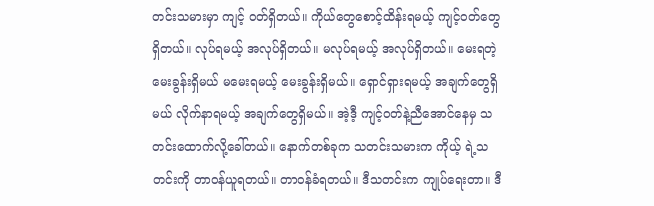တင်းသမားမှာ ကျင့် ၀တ်ရှိတယ်။ ကိုယ်တွေစောင့်ထိန်းရမယ့် ကျင့်ဝတ်တွေရှိတယ်။ လုပ်ရမယ့် အလုပ်ရှိတယ်။ မလုပ်ရမယ့် အလုပ်ရှိတယ်။ မေးရတဲ့မေးခွန်းရှိမယ် မမေးရမယ့် မေးခွန်းရှိမယ်။ ရှောင်ရှားရမယ့် အချက်တွေရှိမယ် လိုက်နာရမယ့် အချက်တွေရှိမယ်။ အဲ့ဒီ့ ကျင့်ဝတ်နဲ့ညီအောင်နေမှ သတင်းထောက်လို့ခေါ်တယ်။ နောက်တစ်ခုက သတင်းသမားက ကိုယ့် ရဲ့သတင်းကို တာဝန်ယူရတယ်။ တာဝန်ခံရတယ်။ ဒီသတင်းက ကျုပ်ရေးတာ။ ဒီ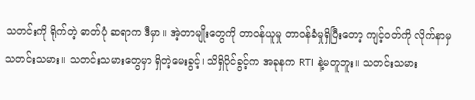သတင်းကို ရိုက်တဲ့ ဓာတ်ပုံ ဆရာက ဒီမှာ။ အဲ့တာမျိုးတွေကို တာဝန်ယူမှု တာဝန်ခံမှုရှိပြီးတော့ ကျင့်ဝတ်ကို လိုက်နာမှ သတင်းသမား။ သတင်းသမားတွေမှာ ရှိတဲ့မေးခွင့်၊ သိရှိပိုင်ခွင့်က အခုနက RTI နဲ့မတူဘူး။ သတင်းသမား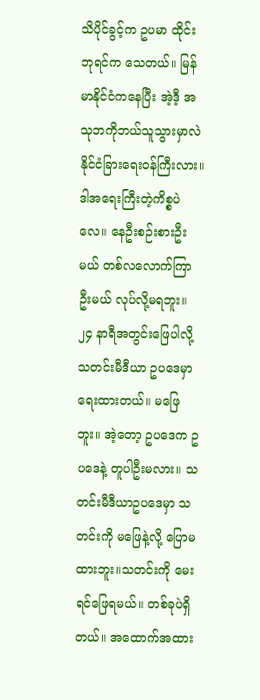သိပိုင်ခွင့်က ဥပမာ ထိုင်းဘုရင်က သေတယ်။ မြန်မာနိုင်ငံကနေပြီး အဲ့ဒီ့ အသုဘကိုဘယ်သူသွားမှာလဲ နိုင်ငံခြားရေးဝန်ကြီးလား။ ဒါအရေးကြီးတဲ့ကိစ္စပဲလေ။ နေဦးစဉ်းစားဦးမယ် တစ်လလောက်ကြာဦးမယ် လုပ်လို့မရဘူး။ ၂၄ နာရီအတွင်းဖြေပါလို့ သတင်းမီဒီယာ ဥပဒေမှာရေးထားတယ်။ မဖြေဘူး။ အဲ့တော့ ဥပဒေက ဥပဒေနဲ့ တူပါဦးမလား။ သတင်းမီဒီယာဥပဒေမှာ သတင်းကို မဖြေနဲ့လို့ ပြောမထားဘူး။သတင်းကို မေးရင်ဖြေရမယ်။ တစ်ခုပဲရှိတယ်။ အထောက်အထား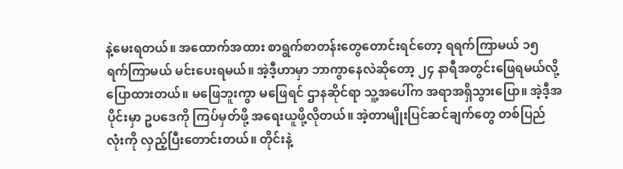နဲ့မေးရတယ်။ အထောက်အထား စာရွက်စာတန်းတွေတောင်းရင်တော့ ရရက်ကြာမယ် ၁၅ ရက်ကြာမယ် မင်းပေးရမယ်။ အဲ့ဒီ့ဟာမှာ ဘာကွာနေလဲဆိုတော့ ၂၄ နာရီအတွင်းဖြေရမယ်လို့ပြောထားတယ်။ မဖြေဘူးကွာ မဖြေရင် ဌာနဆိုင်ရာ သူ့အပေါ်က အရာအရှိသွားပြော။ အဲ့ဒီ့အပိုင်းမှာ ဥပဒေကို ကြပ်မှတ်ဖို့ အရေးယူဖို့လိုတယ်။ အဲ့တာမျိုးပြင်ဆင်ချက်တွေ တစ်ပြည်လုံးကို လှည့်ပြီးတောင်းတယ်။ တိုင်းနဲ့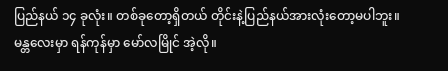ပြည်နယ် ၁၄ ခုလုံး။ တစ်ခုတော့ရှိတယ် တိုင်းနဲ့ပြည်နယ်အားလုံးတော့မပါဘူး။ မန္တလေးမှာ ရန်ကုန်မှာ မော်လမြိုင် အဲ့လို။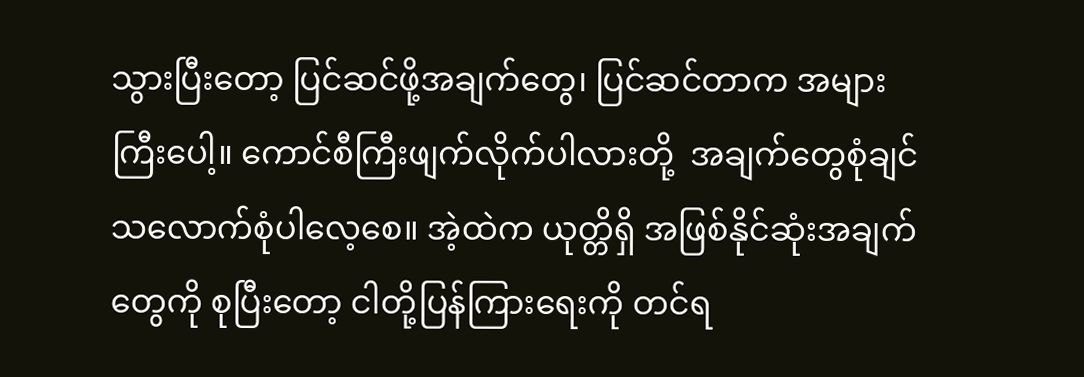သွားပြီးတော့ ပြင်ဆင်ဖို့အချက်တွေ၊ ပြင်ဆင်တာက အများကြီးပေါ့။ ကောင်စီကြီးဖျက်လိုက်ပါလားတို့  အချက်တွေစုံချင်သလောက်စုံပါလေ့စေ။ အဲ့ထဲက ယုတ္တိရှိ အဖြစ်နိုင်ဆုံးအချက်တွေကို စုပြီးတော့ ငါတို့ပြန်ကြားရေးကို တင်ရ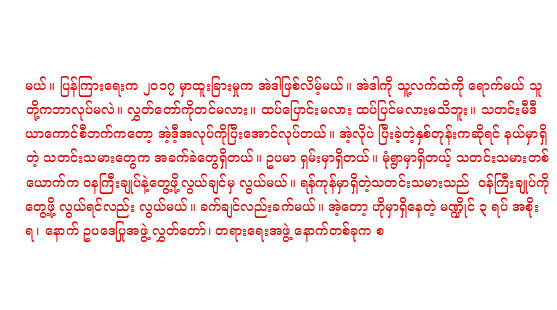မယ်။ ပြန်ကြားရေးက ၂၀၁၇ မှာထူးခြားမှုက အဲဒါဖြစ်လိမ့်မယ်။ အဲဒါကို သူ့လက်ထဲကို ရောက်မယ် သူတို့ကဘာလုပ်မလဲ။ လွှတ်တော်ကိုတင်မလား။ ထပ်ပြောင်းမလား ထပ်ပြင်မလားမသိဘူး။ သတင်းမီဒီယာကောင်စီဘက်ကတော့ အဲ့ဒီ့အလုပ်ကိုပြီးအောင်လုပ်တယ်။ အဲ့လိုပဲ ပြီးခဲ့တဲ့နှစ်တုန်းကဆိုရင် နယ်မှာရှိတဲ့ သတင်းသမားတွေက အခက်ခဲတွေရှိတယ်။ ဥပမာ ရှမ်းမှာရှိတယ်။ မုံရွာမှာရှိတယ့် သတင်းသမားတစ်ယောက်က ၀နကြီးချုပ်နဲ့တွေ့ဖို့လွယ်ချင်မှ လွယ်မယ်။ ရန်ကုန်မှာရှိတဲ့သတင်းသမားသည်  ၀န်ကြီးချုပ်ကိုတွေ့ဖို့ လွယ်ရင်လည်း လွယ်မယ်။ ခက်ချင်လည်းခက်မယ်။ အဲ့တော့ ဟိုမှာရှိနေတဲ့ မဏ္ဍိုင် ၃ ရပ် အစိုးရ၊ နောက် ဥပဒေပြုအဖွဲ့ လွှတ်တော်၊ တရားရေးအဖွဲ့ နောက်တစ်ခုက စ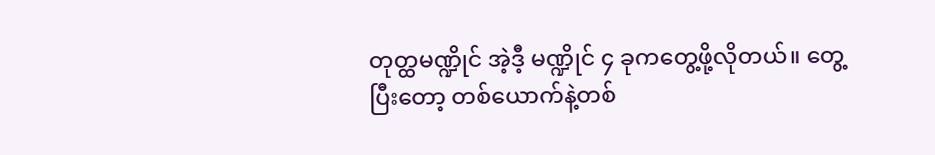တုတ္ထမဏ္ဍိုင် အဲ့ဒီ့ မဏ္ဍိုင် ၄ ခုကတွေ့ဖို့လိုတယ်။ တွေ့ပြီးတော့ တစ်ယောက်နဲ့တစ်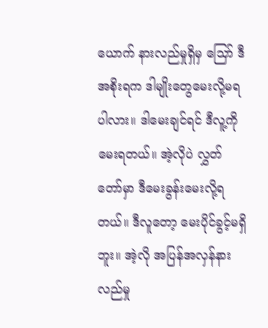ယောက် နားလည်မှုရှိမှ သြော် ဒီအစိုးရက ဒါမျိုးတွေမေးလို့မရပါလား။ ဒါမေးချင်ရင် ဒီလူ့ကိုမေးရတယ်။ အဲ့လိုပဲ လွှတ်တော်မှာ ဒီမေးခွန်းမေးလို့ရတယ်။ ဒီလူတော့ မေးပိုင်ခွင့်မရှိဘူး။ အဲ့လို အပြန်အလှန်နားလည်မှု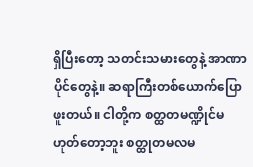ရှိပြီးတော့ သတင်းသမားတွေနဲ့ အာဏာပိုင်တွေနဲ့။ ဆရာကြီးတစ်ယောက်ပြောဖူးတယ်။ ငါတို့က စတ္ထတမဏ္ဍိုင်မဟုတ်တော့ဘူး စတ္ထုတမလမ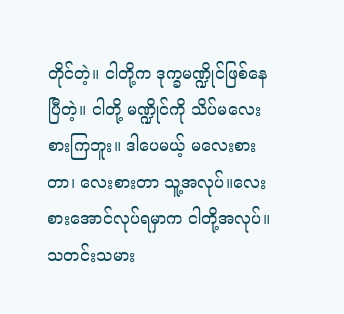တိုင်တဲ့။ ငါတို့က ဒုက္ခမဏ္ဍိုင်ဖြစ်နေပြီတဲ့။ ငါတို့ မဏ္ဍိုင်ကို သိပ်မလေးစားကြဘူး။ ဒါပေမယ့် မလေးစားတာ၊ လေးစားတာ သူ့အလုပ်။လေးစားအောင်လုပ်ရမှာက ငါတို့အလုပ်။ သတင်းသမား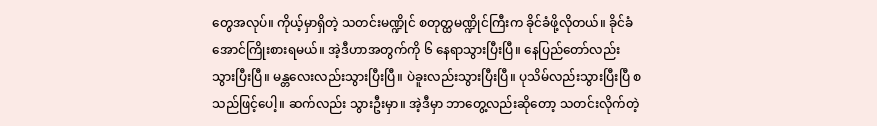တွေအလုပ်။ ကိုယ့်မှာရှိတဲ့ သတင်းမဏ္ဍိုင် စတုတ္ထမဏ္ဍိုင်ကြီးက ခိုင်ခံဖို့လိုတယ်။ ခိုင်ခံအောင်ကြိုးစားရမယ်။ အဲ့ဒီဟာအတွက်ကို ၆ နေရာသွားပြီးပြီ။ နေပြည်တော်လည်းသွားပြီးပြီ။ မန္တလေးလည်းသွားပြီးပြီ။ ပဲခူးလည်းသွားပြီးပြီ။ ပုသိမ်လည်းသွားပြီးပြီ စသည်ဖြင့်ပေါ့။ ဆက်လည်း သွားဦးမှာ။ အဲ့ဒီမှာ ဘာတွေ့လည်းဆိုတော့ သတင်းလိုက်တဲ့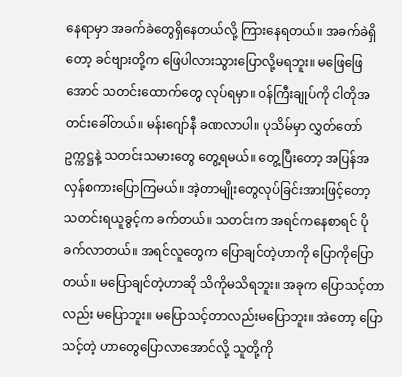နေရာမှာ အခက်ခဲတွေရှိနေတယ်လို့ ကြားနေရတယ်။ အခက်ခဲရှိတော့ ခင်ဗျားတို့က ဖြေပါလားသွားပြောလို့မရဘူး။ မဖြေဖြေအောင် သတင်းထောက်တွေ လုပ်ရမှာ။ ၀န်ကြီးချုပ်ကို ငါတိုအတင်းခေါ်တယ်။ မန်းဂျော်နီ ခဏလာပါ။ ပုသိမ်မှာ လွှတ်တော်ဥက္ကဋ္ဌနဲ့ သတင်းသမားတွေ တွေ့ရမယ်။ တွေ့ပြီးတော့ အပြန်အလှန်စကားပြောကြမယ်။ အဲ့တာမျိုးတွေလုပ်ခြင်းအားဖြင့်တော့ သတင်းရယူခွင့်က ခက်တယ်။ သတင်းက အရင်ကနေစာရင် ပိုခက်လာတယ်။ အရင်လူတွေက ပြောချင်တဲ့ဟာကို ပြောကိုပြောတယ်။ မပြောချင်တဲ့ဟာဆို သိကိုမသိရဘူး။ အခုက ပြောသင့်တာလည်း မပြောဘူး။ မပြောသင့်တာလည်းမပြောဘူး။ အဲတော့ ပြောသင့်တဲ့ ဟာတွေပြောလာအောင်လို့ သူတို့ကို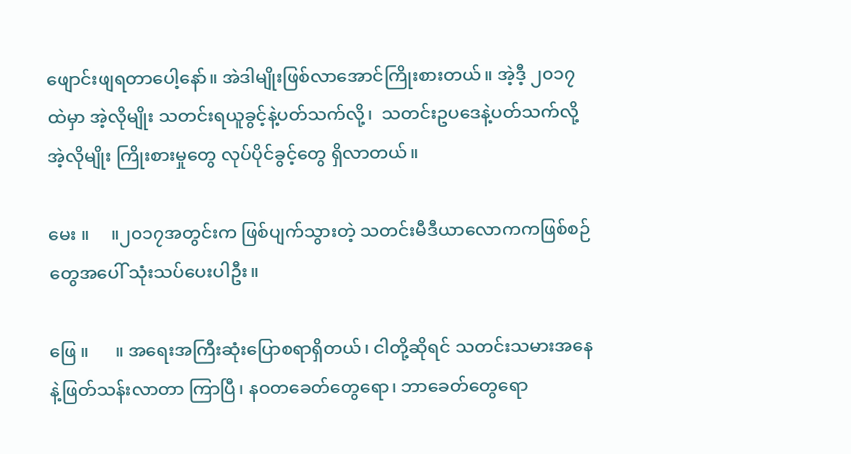ဖျောင်းဖျရတာပေါ့နော်။ အဲဒါမျိုးဖြစ်လာအောင်ကြိုးစားတယ်။ အဲ့ဒီ့ ၂၀၁၇ ထဲမှာ အဲ့လိုမျိုး သတင်းရယူခွင့်နဲ့ပတ်သက်လို့၊  သတင်းဥပဒေနဲ့ပတ်သက်လို့ အဲ့လိုမျိုး ကြိုးစားမှုတွေ လုပ်ပိုင်ခွင့်တွေ ရှိလာတယ်။

မေး ။     ။၂၀၁၇အတွင်းက ဖြစ်ပျက်သွားတဲ့ သတင်းမီဒီယာလောကကဖြစ်စဉ်တွေအပေါ် သုံးသပ်ပေးပါဦး။

ဖြေ ။      ။ အရေးအကြီးဆုံးပြောစရာရှိတယ်၊ ငါတို့ဆိုရင် သတင်းသမားအနေနဲ့ဖြတ်သန်းလာတာ ကြာပြီ၊ နဝတခေတ်တွေရော၊ ဘာခေတ်တွေရော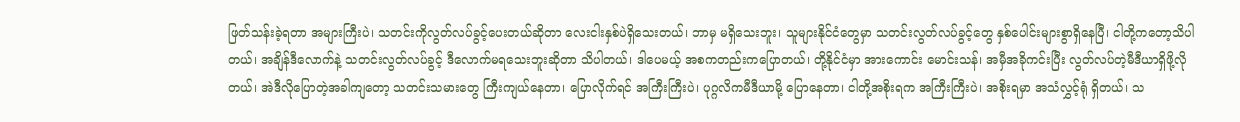ဖြတ်သန်းခဲ့ရတာ အများကြီးပဲ၊ သတင်းကိုလွတ်လပ်ခွင့်ပေးတယ်ဆိုတာ လေးငါးနှစ်ပဲရှိသေးတယ်၊ ဘာမှ မရှိသေးဘူး၊ သူများနိုင်ငံတွေမှာ သတင်းလွတ်လပ်ခွင့်တွေ နှစ်ပေါင်းများစွာရှိနေပြီ၊ ငါတို့ကတော့သိပါတယ်၊ အချိန်ဒီလောက်နဲ့ သတင်းလွတ်လပ်ခွင့် ဒီလောက်မရသေးဘူးဆိုတာ သိပါတယ်၊ ဒါပေမယ့် အစကတည်းကပြောတယ်၊ တို့နိုင်ငံမှာ အားကောင်း မောင်းသန်၊ အမှီအခိုကင်းပြီး လွတ်လပ်တဲ့မီဒီယာရှိဖို့လိုတယ်၊ အဲဒီလိုပြောတဲ့အခါကျတော့ သတင်းသမားတွေ ကြီးကျယ်နေတာ၊ ပြောလိုက်ရင် အကြီးကြီးပဲ၊ ပုဂ္ဂလိကမီဒီယာမို့ ပြောနေတာ၊ ငါတို့အစိုးရက အကြီးကြီးပဲ၊ အစိုးရမှာ အသံလွှင့်ရုံ ရှိတယ်၊ သ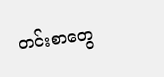တင်းစာတွေ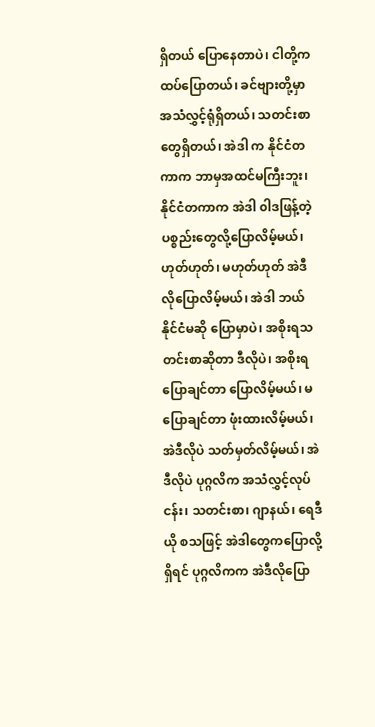ရှိတယ် ပြောနေတာပဲ၊ ငါတို့က ထပ်ပြောတယ်၊ ခင်ဗျားတို့မှာ အသံလွှင့်ရုံရှိတယ်၊ သတင်းစာတွေရှိတယ်၊ အဲဒါ က နိုင်ငံတကာက ဘာမှအထင်မကြီးဘူး၊ နိုင်ငံတကာက အဲဒါ ၀ါဒဖြန့်တဲ့ပစ္စည်းတွေလို့ပြောလိမ့်မယ်၊ ဟုတ်ဟုတ်၊ မဟုတ်ဟုတ် အဲဒီလိုပြောလိမ့်မယ်၊ အဲဒါ ဘယ်နိုင်ငံမဆို ပြောမှာပဲ၊ အစိုးရသတင်းစာဆိုတာ ဒီလိုပဲ၊ အစိုးရပြောချင်တာ ပြောလိမ့်မယ်၊ မပြောချင်တာ ဖုံးထားလိမ့်မယ်၊ အဲဒီလိုပဲ သတ်မှတ်လိမ့်မယ်၊ အဲဒီလိုပဲ ပုဂ္ဂလိက အသံလွှင့်လုပ်ငန်း၊ သတင်းစာ၊ ဂျာနယ်၊ ရေဒီယို စသဖြင့် အဲဒါတွေကပြောလို့ရှိရင် ပုဂ္ဂလိကက အဲဒီလိုပြော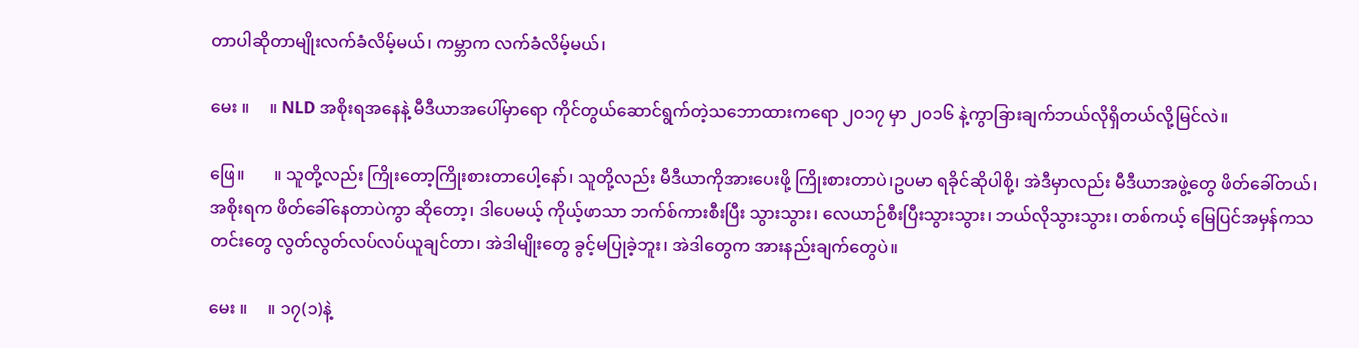တာပါဆိုတာမျိုးလက်ခံလိမ့်မယ်၊ ကမ္ဘာက လက်ခံလိမ့်မယ်၊

မေး ။     ။ NLD အစိုးရအနေနဲ့ မီဒီယာအပေါ်မှာရော ကိုင်တွယ်ဆောင်ရွက်တဲ့သဘောထားကရော ၂၀၁၇ မှာ ၂၀၁၆ နဲ့ကွာခြားချက်ဘယ်လိုရှိတယ်လို့မြင်လဲ။

ဖြေ။       ။ သူတို့လည်း ကြိုးတော့ကြိုးစားတာပေါ့နော်၊ သူတို့လည်း မီဒီယာကိုအားပေးဖို့ ကြိုးစားတာပဲ၊ဥပမာ ရခိုင်ဆိုပါစို့၊ အဲဒီမှာလည်း မီဒီယာအဖွဲ့တွေ ဖိတ်ခေါ်တယ်၊ အစိုးရက ဖိတ်ခေါ်နေတာပဲကွာ ဆိုတော့၊ ဒါပေမယ့် ကိုယ့်ဖာသာ ဘက်စ်ကားစီးပြီး သွားသွား၊ လေယာဉ်စီးပြီးသွားသွား၊ ဘယ်လိုသွားသွား၊ တစ်ကယ့် မြေပြင်အမှန်ကသတင်းတွေ လွတ်လွတ်လပ်လပ်ယူချင်တာ၊ အဲဒါမျိုးတွေ ခွင့်မပြုခဲ့ဘူး၊ အဲဒါတွေက အားနည်းချက်တွေပဲ။

မေး ။     ။ ၁၇(၁)နဲ့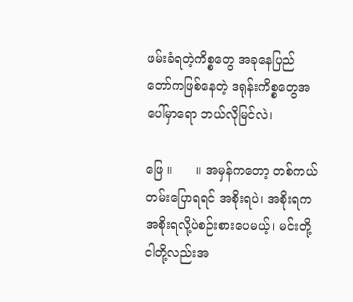ဖမ်းခံရတဲ့ကိစ္စတွေ အခုနေပြည်တော်ကဖြစ်နေတဲ့ ဒရုန်းကိစ္စတွေအပေါ်မှာရော ဘယ်လိုမြင်လဲ၊

ဖြေ ။      ။ အမှန်ကတော့ တစ်ကယ်တမ်းပြောရရင် အစိုးရပဲ၊ အစိုးရက အစိုးရလို့ပဲစဉ်းစားပေမယ့်၊ မင်းတို့ငါတို့လည်းအ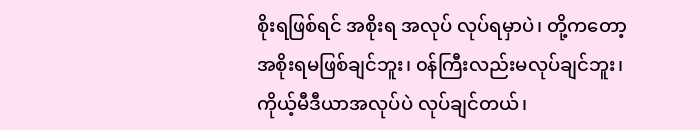စိုးရဖြစ်ရင် အစိုးရ အလုပ် လုပ်ရမှာပဲ၊ တို့ကတော့ အစိုးရမဖြစ်ချင်ဘူး၊ ၀န်ကြီးလည်းမလုပ်ချင်ဘူး၊ ကိုယ့်မီဒီယာအလုပ်ပဲ လုပ်ချင်တယ်၊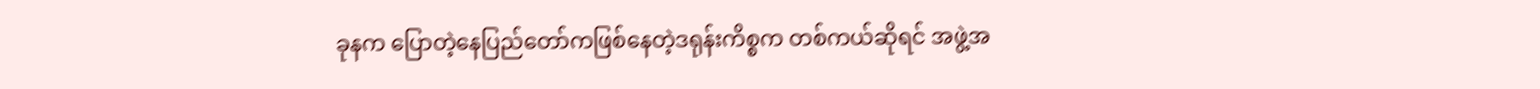ခုနက ပြောတဲ့နေပြည်တော်ကဖြစ်နေတဲ့ဒရုန်းကိစ္စက တစ်ကယ်ဆိုရင် အဖွဲ့အ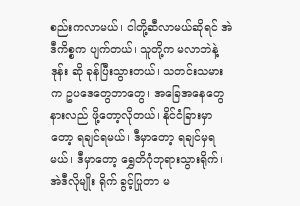စည်းကလာမယ်၊ ငါတို့ဆီလာမယ်ဆိုရင် အဲဒီကိစ္စက ပျက်တယ်၊ သူတို့က မလာဘဲနဲ့  ဒုန်း ဆို ခုန်ပြီးသွားတယ်၊ သတင်းသမားက ဥပဒေတွေဘာတွေ၊ အခြေအနေတွေ နားလည် ဖို့တော့လိုတယ်၊ နိုင်ငံခြားမှာတော့ ရချင်ရမယ်၊ ဒီမှာတော့ ရချင်မှရမယ်၊ ဒီမှာတော့ ရွှေတိဂုံဘုရားသွားရိုက်၊ အဲဒီလိုမျိုး ရိုက် ခွင့်ပြုတာ မ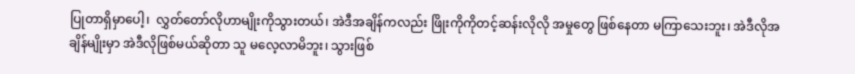ပြုတာရှိမှာပေါ့၊  လွှတ်တော်လိုဟာမျိုးကိုသွားတယ်၊ အဲဒီအချိန်ကလည်း ဖြိုးကိုကိုတင့်ဆန်းလိုလို အမှုတွေ ဖြစ်နေတာ မကြာသေးဘူး၊ အဲဒီလိုအချိန်မျိုးမှာ အဲဒီလိုဖြစ်မယ်ဆိုတာ သူ မလေ့လာမိဘူး၊ သွားဖြစ်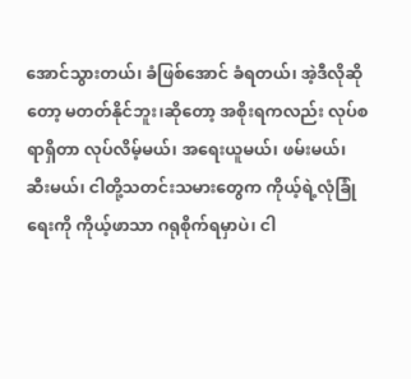အောင်သွားတယ်၊ ခံဖြစ်အောင် ခံရတယ်၊ အဲ့ဒီလိုဆိုတော့ မတတ်နိုင်ဘူး၊ဆိုတော့ အစိုးရကလည်း လုပ်စရာရှိတာ လုပ်လိမ့်မယ်၊ အရေးယူမယ်၊ ဖမ်းမယ်၊ ဆီးမယ်၊ ငါတို့သတင်းသမားတွေက ကိုယ့်ရဲ့လုံခြုံရေးကို ကိုယ့်ဖာသာ ဂရုစိုက်ရမှာပဲ၊ ငါ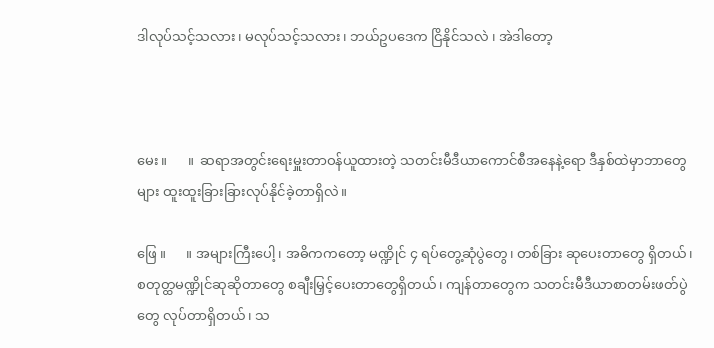ဒါလုပ်သင့်သလား၊ မလုပ်သင့်သလား၊ ဘယ်ဥပဒေက ငြိနိုင်သလဲ ၊ အဲဒါတော့



မေး။      ။  ဆရာအတွင်းရေးမှူးတာဝန်ယူထားတဲ့ သတင်းမီဒီယာကောင်စီအနေနဲ့ရော ဒီနှစ်ထဲမှာဘာတွေများ ထူးထူးခြားခြားလုပ်နိုင်ခဲ့တာရှိလဲ။

ဖြေ ။      ။ အများကြီးပေါ့၊ အဓိကကတော့ မဏ္ဍိုင် ၄ ရပ်တွေ့ဆုံပွဲတွေ၊ တစ်ခြား ဆုပေးတာတွေ ရှိတယ်၊ စတုတ္ထမဏ္ဍိုင်ဆုဆိုတာတွေ စချီးမြှင့်ပေးတာတွေရှိတယ်၊ ကျန်တာတွေက သတင်းမီဒီယာစာတမ်းဖတ်ပွဲတွေ လုပ်တာရှိတယ်၊ သ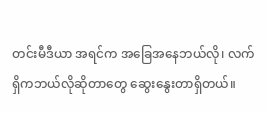တင်းမီဒီယာ အရင်က အခြေအနေဘယ်လို၊ လက်ရှိကဘယ်လိုဆိုတာတွေ ဆွေးနွေးတာရှိတယ်။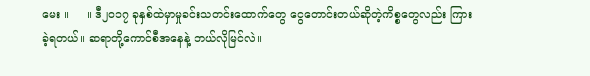မေး ။     ။ ဒီ၂၀၁၇ ခုနှစ်ထဲမှာမှုခင်းသတင်းထောက်တွေ ငွေတောင်းတယ်ဆိုတဲ့ကိစ္စတွေလည်း ကြားခဲ့ရတယ်။ ဆရာတို့ကောင်စီအနေနဲ့ ဘယ်လိုမြင်လဲ။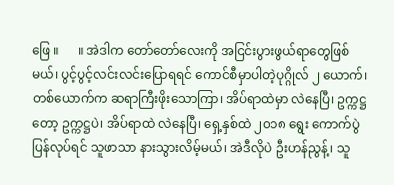ဖြေ ။      ။ အဲဒါက တော်တော်လေးကို အငြင်းပွားဖွယ်ရာတွေဖြစ်မယ်၊ ပွင့်ပွင့်လင်းလင်းပြောရရင် ကောင်စီမှာပါတဲ့ပုဂ္ဂိုလ် ၂ ယောက်၊ တစ်ယောက်က ဆရာကြီးဖိုးသောကြာ၊ အိပ်ရာထဲမှာ လဲနေပြီ၊ ဥက္ကဋ္ဌတော့ ဥက္ကဋ္ဌပဲ၊ အိပ်ရာထဲ လဲနေပြီ၊ ရှေ့နှစ်ထဲ ၂၀၁၈ ရွေး ကောက်ပွဲပြန်လုပ်ရင် သူဖာသာ နားသွားလိမ့်မယ်၊ အဲဒီလိုပဲ ဦးဟန်ညွန့်၊ သူ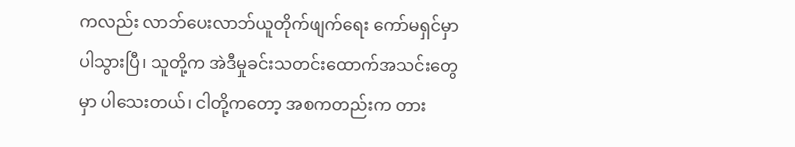ကလည်း လာဘ်ပေးလာဘ်ယူတိုက်ဖျက်ရေး ကော်မရှင်မှာ ပါသွားပြီ၊ သူတို့က အဲဒီမှုခင်းသတင်းထောက်အသင်းတွေမှာ ပါသေးတယ်၊ ငါတို့ကတော့ အစကတည်းက တား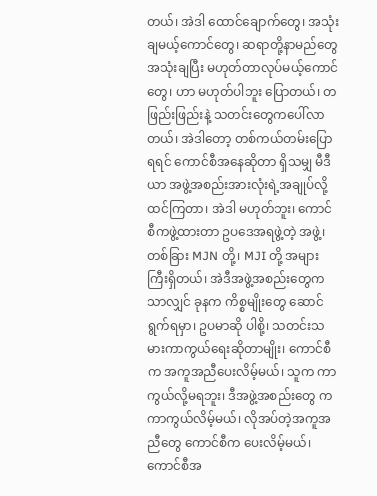တယ်၊ အဲဒါ ထောင်ချောက်တွေ၊ အသုံးချမယ့်ကောင်တွေ၊ ဆရာတို့နာမည်တွေ အသုံးချပြီး မဟုတ်တာလုပ်မယ့်ကောင်တွေ၊ ဟာ မဟုတ်ပါဘူး ပြောတယ်၊ တဖြည်းဖြည်းနဲ့ သတင်းတွေကပေါ်လာတယ်၊ အဲဒါတော့ တစ်ကယ်တမ်းပြောရရင် ကောင်စီအနေဆိုတာ ရှိသမျှ မီဒီယာ အဖွဲ့အစည်းအားလုံးရဲ့အချုပ်လို့ ထင်ကြတာ၊ အဲဒါ မဟုတ်ဘူး၊ ကောင်စီကဖွဲ့ထားတာ ဥပဒေအရဖွဲ့တဲ့ အဖွဲ့၊ တစ်ခြား MJN တို့၊ MJI တို့ အများကြီးရှိတယ်၊ အဲဒီအဖွဲ့အစည်းတွေကသာလျှင် ခုနက ကိစ္စမျိုးတွေ ဆောင်ရွက်ရမှာ၊ ဥပမာဆို ပါစို့၊ သတင်းသမားကာကွယ်ရေးဆိုတာမျိုး၊ ကောင်စီက အကူအညီပေးလိမ့်မယ်၊ သူက ကာကွယ်လို့မရဘူး၊ ဒီအဖွဲ့အစည်းတွေ က ကာကွယ်လိမ့်မယ်၊ လိုအပ်တဲ့အကူအညီတွေ ကောင်စီက ပေးလိမ့်မယ်၊ ကောင်စီအ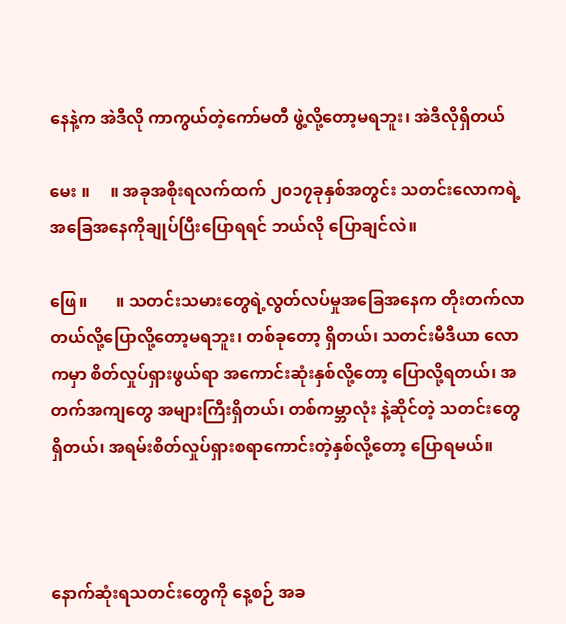နေနဲ့က အဲဒီလို ကာကွယ်တဲ့ကော်မတီ ဖွဲ့လို့တော့မရဘူး၊ အဲဒီလိုရှိတယ်

မေး ။     ။ အခုအစိုးရလက်ထက် ၂၀၁၇ခုနှစ်အတွင်း သတင်းလောကရဲ့အခြေအနေကိုချုပ်ပြီးပြောရရင် ဘယ်လို ပြောချင်လဲ။

ဖြေ။       ။ သတင်းသမားတွေရဲ့လွတ်လပ်မှုအခြေအနေက တိုးတက်လာတယ်လို့ပြောလို့တော့မရဘူး၊ တစ်ခုတော့ ရှိတယ်၊ သတင်းမီဒီယာ လောကမှာ စိတ်လှုပ်ရှားဖွယ်ရာ အကောင်းဆုံးနှစ်လို့တော့ ပြောလို့ရတယ်၊ အတက်အကျတွေ အများကြီးရှိတယ်၊ တစ်ကမ္ဘာလုံး နဲ့ဆိုင်တဲ့ သတင်းတွေရှိတယ်၊ အရမ်းစိတ်လှုပ်ရှားစရာကောင်းတဲ့နှစ်လို့တော့ ပြောရမယ်။



နောက်ဆုံးရသတင်းတွေကို နေ့စဉ် အခ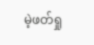မဲ့ဖတ်ရှု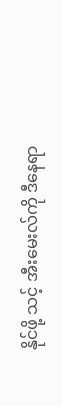နိုင်ဖို့ သင့် အီးမေးလ်ကို ဒီနေရာ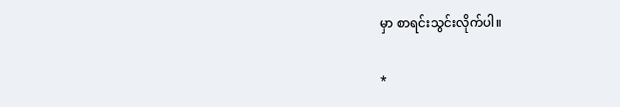မှာ စာရင်းသွင်းလိုက်ပါ။

*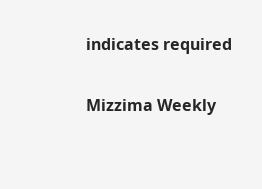indicates required

Mizzima Weekly